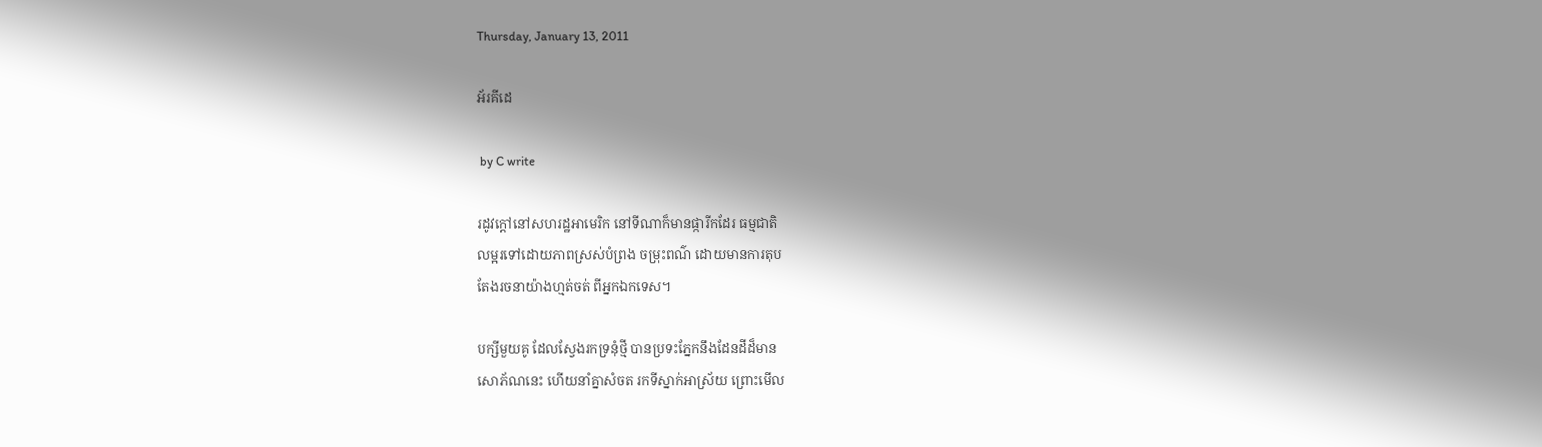Thursday, January 13, 2011

អ័រគីដេ

 by C write

រដូវក្ដៅនៅសហរដ្ឋអាមេរិក នៅទីណាក៏មានផ្ការីកដែរ ធម្មជាតិ
លម្អរទៅដោយភាពស្រស់បំព្រង ចម្រុះពណ៌ ដោយមានការតុប
តែងរចនាយ៉ាងហ្មត់ចត់ ពីអ្នកឯកទេស។

បក្សីមួយគូ ដែលស្វែងរកទ្រនុំថ្មី បានប្រទះភ្នែកនឹងដែនដីដ៏មាន
សោភ័ណនេះ ហើយនាំគ្នាសំចត រកទីស្នាក់អាស្រ័យ ព្រោះមើល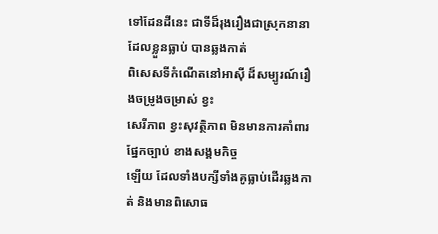ទៅដែនដីនេះ ជាទីដ៏រុងរឿងជាស្រុកនានា ដែលខ្លួនធ្លាប់ បានឆ្លងកាត់
ពិសេសទីកំណើតនៅអាស៊ី ដ៏សម្បូរណ៍រឿងចម្រូងចម្រាស់ ខ្វះ
សេរីភាព ខ្វះសុវត្ថិភាព មិនមានការគាំពារផ្នែកច្បាប់ ខាងសង្គមកិច្ច
ឡើយ ដែលទាំងបក្សីទាំងគូធ្លាប់ដើរឆ្លងកាត់ និងមានពិសោធ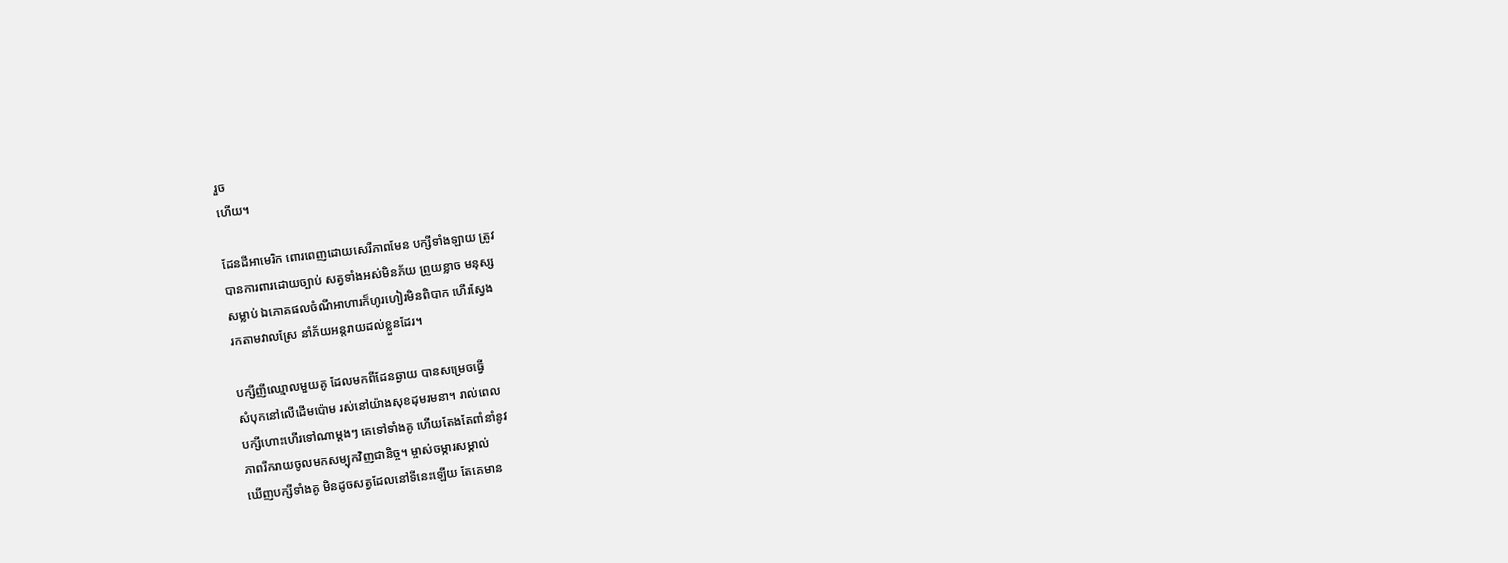រួច
ហើយ។

ដែនដីអាមេរិក ពោរពេញដោយសេរីភាពមែន បក្សីទាំងឡាយ ត្រូវ
បានការពារដោយច្បាប់ សត្វទាំងអស់មិនភ័យ ព្រួយខ្លាច មនុស្ស
សម្លាប់ ឯភោគផលចំណីអាហារក៏ហូរហៀរមិនពិបាក ហើរស្វែង
រកតាមវាលស្រែ នាំភ័យអន្តរាយដល់ខ្លួនដែរ។

បក្សីញីឈ្មោលមួយគូ ដែលមកពីដែនឆ្ងាយ បានសម្រេចធ្វើ
សំបុកនៅលើដើមប៉ោម រស់នៅយ៉ាងសុខដុមរមនា។ រាល់ពេល
បក្សីហោះហើរទៅណាម្ដងៗ គេទៅទាំងគូ ហើយតែងតែពាំនាំនូវ
ភាពរីករាយចូលមកសម្បុកវិញជានិច្ច។ ម្ចាស់ចម្ការសម្គាល់
ឃើញបក្សីទាំងគូ មិនដូចសត្វដែលនៅទីនេះឡើយ តែគេមាន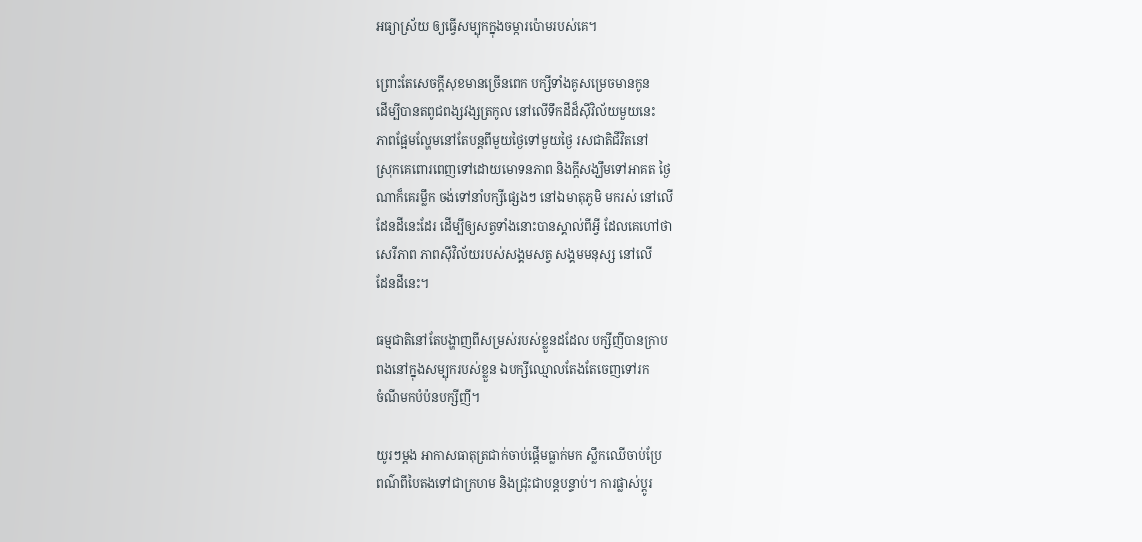អធ្យាស្រ័យ ឲ្យធ្វើសម្បុកក្នុងចម្ការប៉ោមរបស់គេ។

ព្រោះតែសេចក្តីសុខមានច្រើនពេក បក្សីទាំងគូសម្រេចមានកូន
ដើម្បីបានតពូជពង្សវង្សត្រកូល នៅលើទឹកដីដ៏ស៊ីវិល័យមួយនេះ
ភាពផ្អែមល្ហែមនៅតែបន្ដពីមួយថ្ងៃទៅមួយថ្ងៃ រសជាតិជីវិតនៅ
ស្រុកគេពោរពេញទៅដោយមោទនភាព និងក្ដីសង្ឃឹមទៅអាគត ថ្ងៃ
ណាក៏គេរម្លឹក ចង់ទៅនាំបក្សីផ្សេងៗ នៅឯមាតុភូមិ មករស់ នៅលើ
ដែនដីនេះដែរ ដើម្បីឲ្យសត្វទាំងនោះបានស្គាល់ពីអ្វី ដែលគេហៅថា
សេរីភាព ភាពស៊ីវិល័យរបស់សង្គមសត្វ សង្គមមនុស្ស នៅលើ
ដែនដីនេះ។

ធម្មជាតិនៅតែបង្ហាញពីសម្រស់របស់ខ្លួនដដែល បក្សីញីបានក្រាប
ពងនៅក្នុងសម្បុករបស់ខ្លួន ឯបក្សីឈ្មោលតែងតែចេញទៅរក
ចំណីមកបំប៉នបក្សីញី។

យូរៗម្ដង អាកាសធាតុត្រជាក់ចាប់ផ្ដើមធ្លាក់មក ស្លឹកឈើចាប់ប្រែ
ពណ៌ពីបៃតងទៅជាក្រហម និងជ្រុះជាបន្ដបន្ទាប់។ ការផ្លាស់ប្ដូរ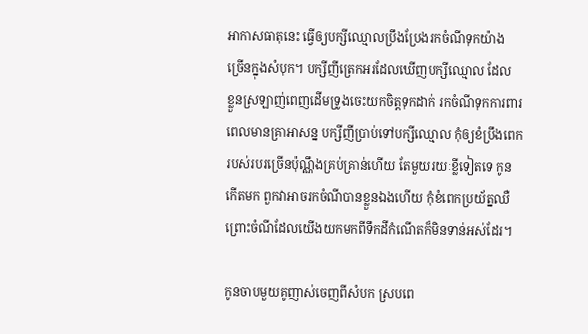អាកាសធាតុនេះ ធ្វើឲ្យបក្សីឈ្មោលប្រឹងប្រែងរកចំណីទុកយ៉ាង
ច្រើនក្នុងសំបុក។ បក្សីញីត្រេកអរដែលឃើញបក្សីឈ្មោល ដែល
ខ្លួនស្រឡាញ់ពេញដើមទ្រូងចេះយកចិត្តទុកដាក់ រកចំណីទុកការពារ
ពេលមានគ្រាអាសន្ន បក្សីញីប្រាប់ទៅបក្សីឈ្មោល កុំឲ្យខំប្រឹងពេក
របស់របរច្រើនប៉ុណ្ណឹងគ្រប់គ្រាន់ហើយ តែមួយរយៈខ្លីទៀតទេ កូន
កើតមក ពួកវាអាចរកចំណីបានខ្លួនឯងហើយ កុំខំពេកប្រយ័ត្នឈឺ
ព្រោះចំណីដែលយើងយកមកពីទឹកដីកំណើតក៏មិនទាន់អស់ដែរ។

កូនចាបមួយគូញាស់ចេញពីសំបក ស្របពេ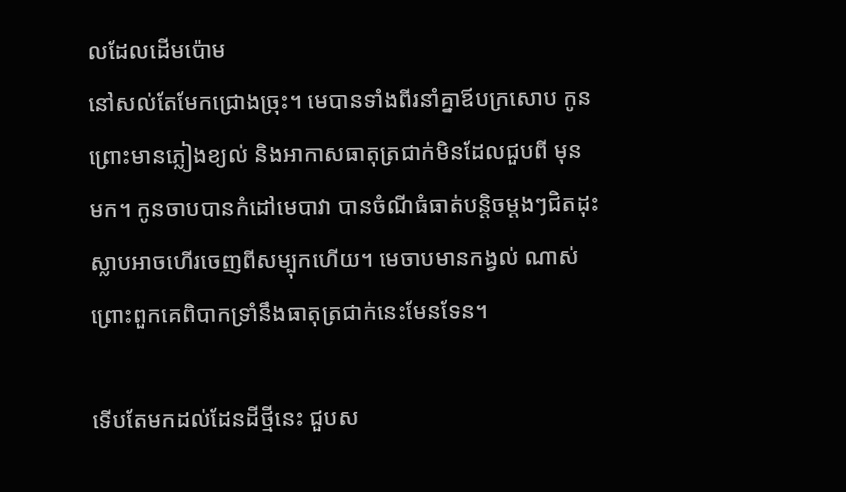លដែលដើមប៉ោម
នៅសល់តែមែកជ្រោងច្រុះ។ មេបានទាំងពីរនាំគ្នាឪបក្រសោប កូន
ព្រោះមានភ្លៀងខ្យល់ និងអាកាសធាតុត្រជាក់មិនដែលជួបពី មុន
មក។ កូនចាបបានកំដៅមេបាវា បានចំណីធំធាត់បន្ដិចម្ដងៗជិតដុះ
ស្លាបអាចហើរចេញពីសម្បុកហើយ។ មេចាបមានកង្វល់ ណាស់
ព្រោះពួកគេពិបាកទ្រាំនឹងធាតុត្រជាក់នេះមែនទែន។

ទើបតែមកដល់ដែនដីថ្មីនេះ ជួបស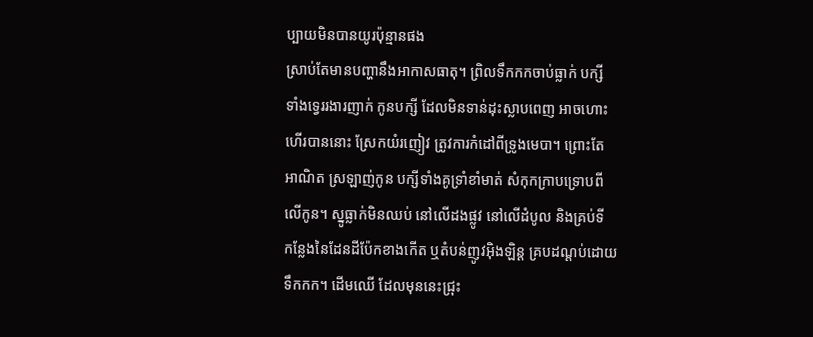ប្បាយមិនបានយូរប៉ុន្មានផង
ស្រាប់តែមានបញ្ហានឹងអាកាសធាតុ។ ព្រិលទឹកកកចាប់ធ្លាក់ បក្សី
ទាំងទ្វេររងារញាក់ កូនបក្សី ដែលមិនទាន់ដុះស្លាបពេញ អាចហោះ
ហើរបាននោះ ស្រែកយំរញៀវ ត្រូវការកំដៅពីទ្រូងមេបា។ ព្រោះតែ
អាណិត ស្រឡាញ់កូន បក្សីទាំងគូទ្រាំខាំមាត់ សំកុកក្រាបទ្រោបពី
លើកូន។ ស្នូធ្លាក់មិនឈប់ នៅលើដងផ្លូវ នៅលើដំបូល និងគ្រប់ទី
កន្លែងនៃដែនដីប៉ែកខាងកើត ឬតំបន់ញូវអ៊ិងឡិន្ដ គ្របដណ្ដប់ដោយ
ទឹកកក។ ដើមឈើ ដែលមុននេះជ្រុះ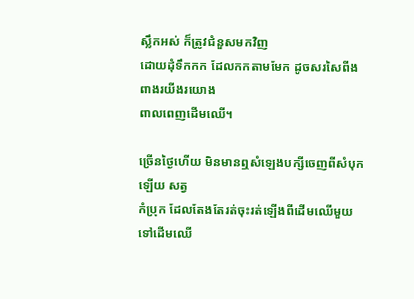ស្លឹកអស់ ក៏ត្រូវជំនួសមកវិញ
ដោយដុំទឹកកក ដែលកកតាមមែក ដូចសរសៃពីងពាងរយីងរយោង
ពាលពេញដើមឈើ។

ច្រើនថ្ងៃហើយ មិនមានឮសំឡេងបក្សីចេញពីសំបុកឡើយ សត្វ
កំប្រុក ដែលតែងតែរត់ចុះរត់ឡើងពីដើមឈើមួយទៅដើមឈើ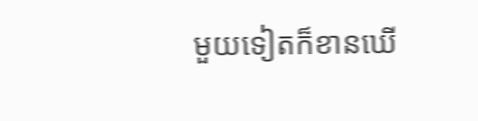មួយទៀតក៏ខានឃើ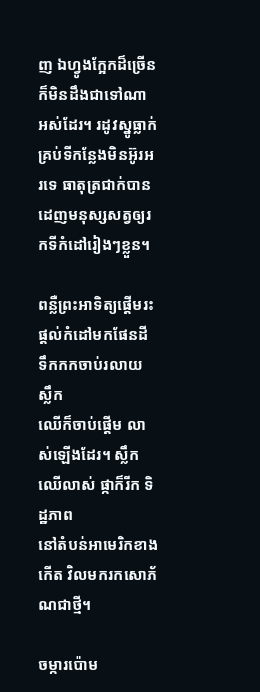ញ ឯហ្វូងក្អែកដ៏ច្រើន ក៏មិនដឹងជាទៅណា
អស់ដែរ។ រដូវស្នូធ្លាក់ គ្រប់ទីកន្លែងមិនអ៊ូរអរទេ ធាតុត្រជាក់បាន
ដេញមនុស្សសត្វឲ្យរកទីកំដៅរៀងៗខ្លួន។

ពន្លឺព្រះអាទិត្យផ្ដើមរះ ផ្ដល់កំដៅមកផែនដី ទឹកកកចាប់រលាយ ស្លឹក
ឈើក៏ចាប់ផ្ដើម លាស់ឡើងដែរ។ ស្លឹកឈើលាស់ ផ្កាក៏រីក ទិដ្ឋភាព
នៅតំបន់អាមេរិកខាងកើត វិលមករកសោភ័ណជាថ្មី។

ចម្ការប៉ោម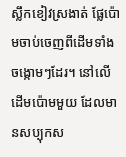ស្លឹកខៀវស្រងាត់ ផ្លែប៉ោមចាប់ចេញពីដើមទាំង
ចង្កោមៗដែរ។ នៅលើដើមប៉ោមមួយ ដែលមានសប្បុកស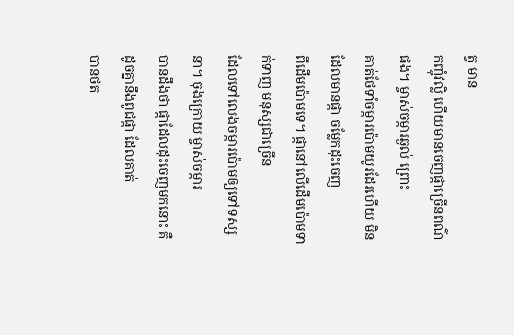ត្វ មាន
កញ្ចុំវល្លិ ហើយមានចេញផ្កាច្រើនពណ៌ផង។ ម្ចាស់ចម្ការឆ្ងល់ ព្រោះ
គាត់ថែទាំចម្ការប៉ោមយូរដែរហើយ មិនដែលមានផ្កា ចម្លែកដុះចេញ
ពីដើមប៉ោមទេ។ ផ្កានៅលើដើមប៉ោមទាក់ទាញ មនុស្សជាច្រើន
ដែលទៅលេងចម្ការប៉ោមឲ្យទៅទស្សនា។ ចុងក្រោយ ម្ចាស់ចម្ការ
បានដឹងថា ផ្កាដែលដុះចេញមកនោះ គឺដូចគ្នានឹងពូជផ្កា ដែលគាត់
បានថត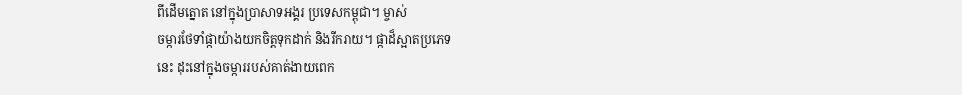ពីដើមត្នោត នៅក្នុងប្រាសាទអង្គរ ប្រទេសកម្ពុជា។ ម្ចាស់
ចម្ការថែទាំផ្កាយ៉ាងយកចិត្តទុកដាក់ និងរីករាយ។ ផ្កាដ៏ស្អាតប្រភេទ
នេះ ដុះនៅក្នុងចម្ការរបស់គាត់ងាយពេក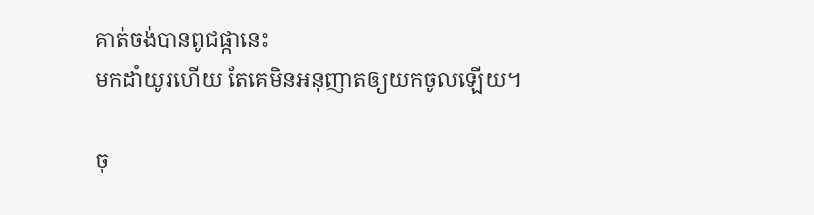គាត់ចង់បានពូជផ្កានេះ
មកដាំយូរហើយ តែគេមិនអនុញាតឲ្យយកចូលឡើយ។

ចុ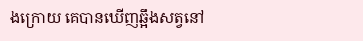ងក្រោយ គេបានឃើញឆ្អឹងសត្វនៅ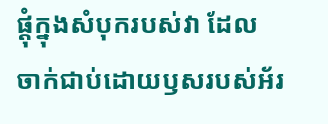ផ្ដុំក្នុងសំបុករបស់វា ដែល
ចាក់ជាប់ដោយឫសរបស់អ័រ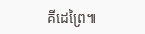គីដេព្រៃ៕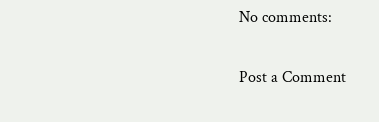No comments:

Post a Comment